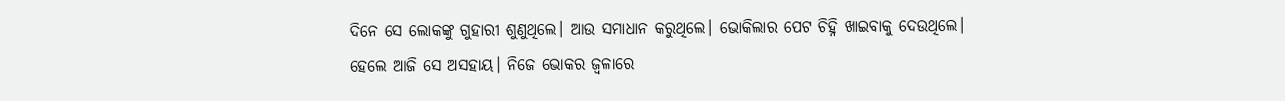ଦିନେ ସେ ଲୋକଙ୍କୁ ଗୁହାରୀ ଶୁଣୁଥିଲେ। ଆଉ ସମାଧାନ କରୁଥିଲେ। ଭୋକିଲାର ପେଟ ଚିହ୍ନି ଖାଇବାକୁ ଦେଉଥିଲେ। ହେଲେ ଆଜି ସେ ଅସହାୟ। ନିଜେ ଭୋକର ଜ୍ୱଳାରେ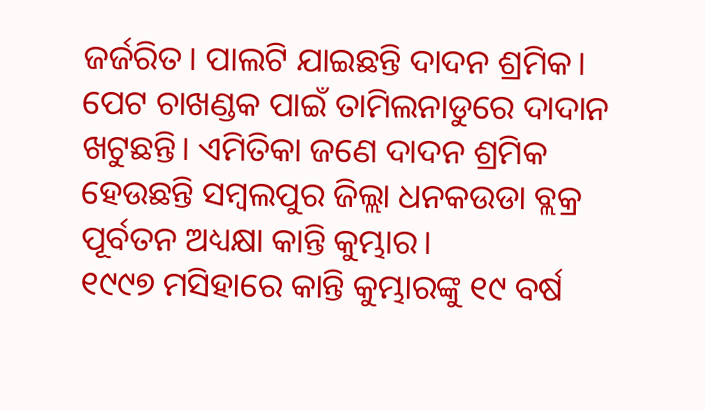ଜର୍ଜରିତ। ପାଲଟି ଯାଇଛନ୍ତି ଦାଦନ ଶ୍ରମିକ। ପେଟ ଚାଖଣ୍ଡକ ପାଇଁ ତାମିଲନାଡୁରେ ଦାଦାନ ଖଟୁଛନ୍ତି। ଏମିତିକା ଜଣେ ଦାଦନ ଶ୍ରମିକ ହେଉଛନ୍ତି ସମ୍ୱଲପୁର ଜିଲ୍ଲା ଧନକଉଡା ବ୍ଲକ୍ର ପୂର୍ବତନ ଅଧ୍ୟକ୍ଷା କାନ୍ତି କୁମ୍ଭାର।
୧୯୯୭ ମସିହାରେ କାନ୍ତି କୁମ୍ଭାରଙ୍କୁ ୧୯ ବର୍ଷ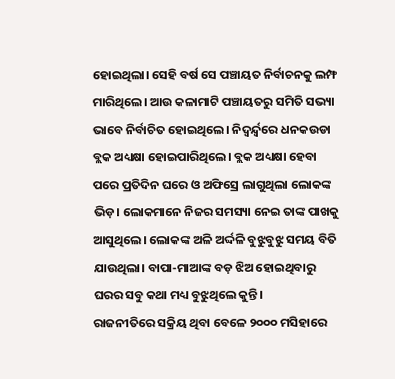ହୋଇଥିଲା। ସେହି ବର୍ଷ ସେ ପଞ୍ଚାୟତ ନିର୍ବାଚନକୁ ଲମ୍ଫ ମାରିଥିଲେ। ଆଉ କଳାମାଟି ପଞ୍ଚାୟତରୁ ସମିତି ସଭ୍ୟା ଭାବେ ନିର୍ବାଚିତ ହୋଇଥିଲେ। ନିଦ୍ୱର୍ନ୍ଦ୍ୱରେ ଧନକଉଡା ବ୍ଲକ ଅଧ୍ୟକ୍ଷା ହୋଇପାରିଥିଲେ। ବ୍ଲକ ଅଧ୍ୟକ୍ଷା ହେବା ପରେ ପ୍ରତିଦିନ ଘରେ ଓ ଅଫିସ୍ରେ ଲାଗୁଥିଲା ଲୋକଙ୍କ ଭିଡ଼। ଲୋକମାନେ ନିଜର ସମସ୍ୟା ନେଇ ତାଙ୍କ ପାଖକୁ ଆସୁଥିଲେ। ଲୋକଙ୍କ ଅଳି ଅର୍ଦ୍ଦଳି ବୁଝୁବୁଝୁ ସମୟ ବିତି ଯାଉଥିଲା। ବାପା-ମାଆଙ୍କ ବଡ଼ ଝିଅ ହୋଇଥିବାରୁ ଘରର ସବୁ କଥା ମଧ୍ୟ ବୁଝୁଥିଲେ କୁନ୍ତି।
ରାଜନୀତିରେ ସକ୍ରିୟ ଥିବା ବେଳେ ୨୦୦୦ ମସିହାରେ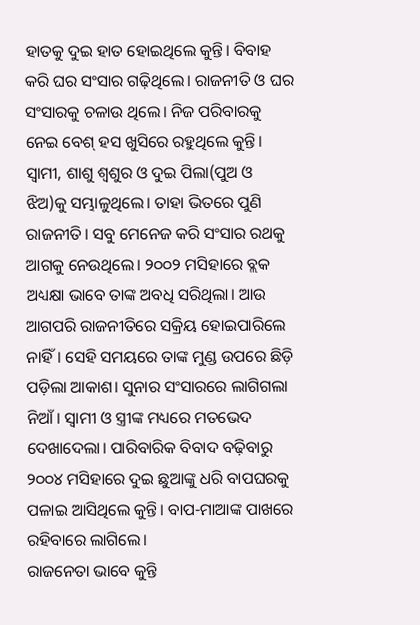ହାତକୁ ଦୁଇ ହାତ ହୋଇଥିଲେ କୁନ୍ତି। ବିବାହ କରି ଘର ସଂସାର ଗଢ଼ିଥିଲେ। ରାଜନୀତି ଓ ଘର ସଂସାରକୁ ଚଳାଉ ଥିଲେ। ନିଜ ପରିବାରକୁ ନେଇ ବେଶ୍ ହସ ଖୁସିରେ ରହୁଥିଲେ କୁନ୍ତି। ସ୍ୱାମୀ, ଶାଶୁ ଶ୍ୱଶୁର ଓ ଦୁଇ ପିଲା(ପୁଅ ଓ ଝିଅ)କୁ ସମ୍ଭାଳୁଥିଲେ। ତାହା ଭିତରେ ପୁଣି ରାଜନୀତି। ସବୁ ମେନେଜ କରି ସଂସାର ରଥକୁ ଆଗକୁ ନେଉଥିଲେ। ୨୦୦୨ ମସିହାରେ ବ୍ଲକ ଅଧ୍ୟକ୍ଷା ଭାବେ ତାଙ୍କ ଅବଧି ସରିଥିଲା। ଆଉ ଆଗପରି ରାଜନୀତିରେ ସକ୍ରିୟ ହୋଇପାରିଲେ ନାହିଁ। ସେହି ସମୟରେ ତାଙ୍କ ମୁଣ୍ଡ ଉପରେ ଛିଡ଼ି ପଡ଼ିଲା ଆକାଶ। ସୁନାର ସଂସାରରେ ଲାଗିଗଲା ନିଆଁ। ସ୍ୱାମୀ ଓ ସ୍ତ୍ରୀଙ୍କ ମଧ୍ୟରେ ମତଭେଦ ଦେଖାଦେଲା। ପାରିବାରିକ ବିବାଦ ବଢ଼ିବାରୁ ୨୦୦୪ ମସିହାରେ ଦୁଇ ଛୁଆଙ୍କୁ ଧରି ବାପଘରକୁ ପଳାଇ ଆସିଥିଲେ କୁନ୍ତି। ବାପ-ମାଆଙ୍କ ପାଖରେ ରହିବାରେ ଲାଗିଲେ।
ରାଜନେତା ଭାବେ କୁନ୍ତି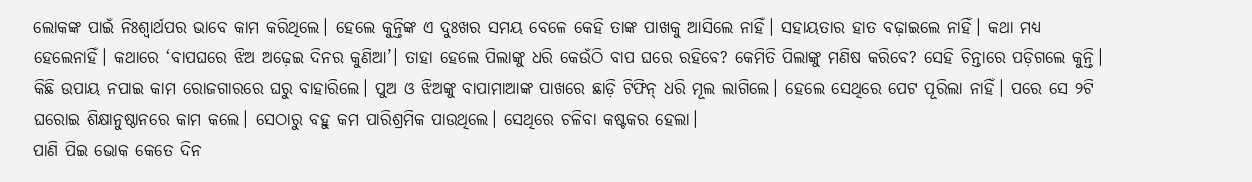ଲୋକଙ୍କ ପାଇଁ ନିଃଶ୍ୱାର୍ଥପର ଭାବେ କାମ କରିଥିଲେ। ହେଲେ କୁନ୍ତିଙ୍କ ଏ ଦୁଃଖର ସମୟ ବେଳେ କେହି ତାଙ୍କ ପାଖକୁ ଆସିଲେ ନାହିଁ। ସହାୟତାର ହାତ ବଢ଼ାଇଲେ ନାହିଁ। କଥା ମଧ୍ୟ ହେଲେନାହିଁ। କଥାରେ ‘ବାପଘରେ ଝିଅ ଅଢ଼େଇ ଦିନର କୁଣିଆ’। ତାହା ହେଲେ ପିଲାଙ୍କୁ ଧରି କେଉଁଠି ବାପ ଘରେ ରହିବେ? କେମିତି ପିଲାଙ୍କୁ ମଣିଷ କରିବେ? ସେହି ଚିନ୍ତାରେ ପଡ଼ିଗଲେ କୁନ୍ତି। କିଛି ଉପାୟ ନପାଇ କାମ ରୋଜଗାରରେ ଘରୁ ବାହାରିଲେ। ପୁଅ ଓ ଝିଅଙ୍କୁ ବାପାମାଆଙ୍କ ପାଖରେ ଛାଡ଼ି ଟିଫିନ୍ ଧରି ମୂଲ ଲାଗିଲେ। ହେଲେ ସେଥିରେ ପେଟ ପୂରିଲା ନାହିଁ। ପରେ ସେ ୨ଟି ଘରୋଇ ଶିକ୍ଷାନୁଷ୍ଠାନରେ କାମ କଲେ। ସେଠାରୁ ବହୁ କମ ପାରିଶ୍ରମିକ ପାଉଥିଲେ। ସେଥିରେ ଚଳିବା କଷ୍ଟକର ହେଲା।
ପାଣି ପିଇ ଭୋକ କେତେ ଦିନ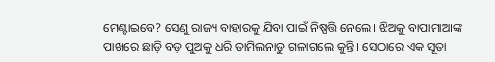ମେଣ୍ଟାଇବେ? ସେଣୁ ରାଜ୍ୟ ବାହାରକୁ ଯିବା ପାଇଁ ନିଷ୍ପତ୍ତି ନେଲେ। ଝିଅକୁ ବାପାମାଆଙ୍କ ପାଖରେ ଛାଡ଼ି ବଡ଼ ପୁଅକୁ ଧରି ତାମିଲନାଡୁ ଗଳାଗଲେ କୁନ୍ତି। ସେଠାରେ ଏକ ସୂତା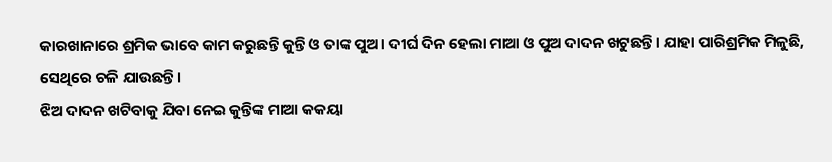କାରଖାନାରେ ଶ୍ରମିକ ଭାବେ କାମ କରୁଛନ୍ତି କୁନ୍ତି ଓ ତାଙ୍କ ପୁଅ। ଦୀର୍ଘ ଦିନ ହେଲା ମାଆ ଓ ପୁଅ ଦାଦନ ଖଟୁଛନ୍ତି। ଯାହା ପାରିଶ୍ରମିକ ମିଳୁଛି, ସେଥିରେ ଚଳି ଯାଉଛନ୍ତି।
ଝିଅ ଦାଦନ ଖଟିବାକୁ ଯିବା ନେଇ କୁନ୍ତିଙ୍କ ମାଆ କକୟା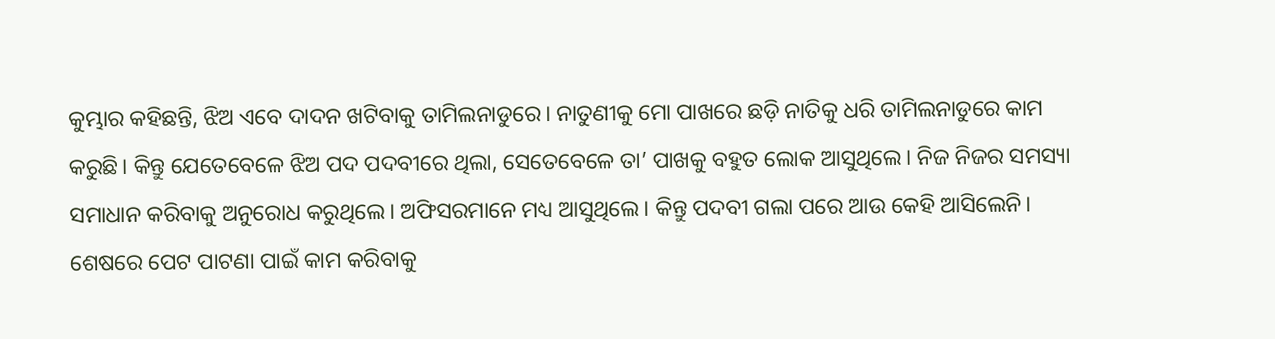କୁମ୍ଭାର କହିଛନ୍ତି, ଝିଅ ଏବେ ଦାଦନ ଖଟିବାକୁ ତାମିଲନାଡୁରେ। ନାତୁଣୀକୁ ମୋ ପାଖରେ ଛଡ଼ି ନାତିକୁ ଧରି ତାମିଲନାଡୁରେ କାମ କରୁଛି। କିନ୍ତୁ ଯେତେବେଳେ ଝିଅ ପଦ ପଦବୀରେ ଥିଲା, ସେତେବେଳେ ତା’ ପାଖକୁ ବହୁତ ଲୋକ ଆସୁଥିଲେ। ନିଜ ନିଜର ସମସ୍ୟା ସମାଧାନ କରିବାକୁ ଅନୁରୋଧ କରୁଥିଲେ। ଅଫିସରମାନେ ମଧ୍ୟ ଆସୁଥିଲେ। କିନ୍ତୁ ପଦବୀ ଗଲା ପରେ ଆଉ କେହି ଆସିଲେନି। ଶେଷରେ ପେଟ ପାଟଣା ପାଇଁ କାମ କରିବାକୁ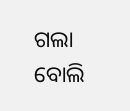ଗଲା ବୋଲି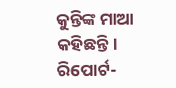କୁନ୍ତିଙ୍କ ମାଆ କହିଛନ୍ତି।
ରିପୋର୍ଟ-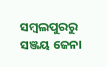ସମ୍ୱଲପୁରରୁ ସଞ୍ଜୟ ଜେନା